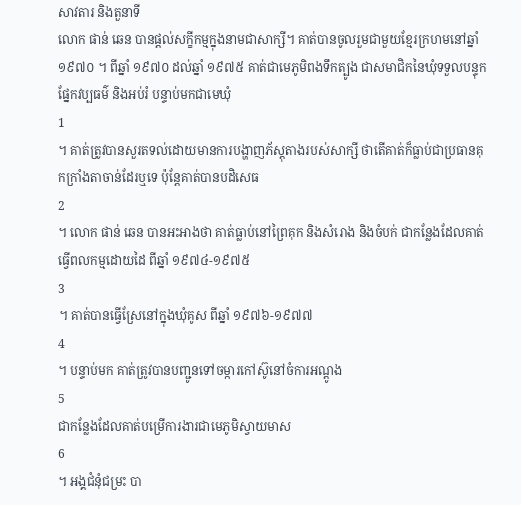សាវតារ និងតួនាទី
លោក ផាន់ ឆេន បានផ្តល់សក្ខីកម្មក្នុងនាមជាសាក្សី។ គាត់បានចូលរួមជាមួយខ្មែរក្រហមនៅឆ្នាំ ១៩៧០ ។ ពីឆ្នាំ ១៩៧០ ដល់ឆ្នាំ ១៩៧៥ គាត់ជាមេភូមិពងទឹកត្បូង ជាសមាជិកនៃឃុំទទួលបន្ទុកផ្នែកវប្បធម៌ និងអប់រំ បន្ទាប់មកជាមេឃុំ
1
។ គាត់ត្រូវបានសួរតទល់ដោយមានការបង្ហាញភ័ស្តុតាងរបស់សាក្សី ថាតើគាត់ក៏ធ្លាប់ជាប្រធានគុកក្រាំងតាចាន់ដែរឬទេ ប៉ុន្តែគាត់បានបដិសេធ
2
។ លោក ផាន់ ឆេន បានអះអាងថា គាត់ធ្លាប់នៅព្រៃគុក និងសំរោង និងចំបក់ ជាកន្លែងដែលគាត់ធ្វើពលកម្មដោយដៃ ពីឆ្នាំ ១៩៧៤-១៩៧៥
3
។ គាត់បានធ្វើស្រែនៅក្នុងឃុំគូស ពីឆ្នាំ ១៩៧៦-១៩៧៧
4
។ បន្ទាប់មក គាត់ត្រូវបានបញ្ជូនទៅចម្ការកៅស៊ូនៅចំការអណ្តូង
5
ជាកន្លែងដែលគាត់បម្រើការងារជាមេភូមិស្វាយមាស
6
។ អង្គជំនុំជម្រះ បា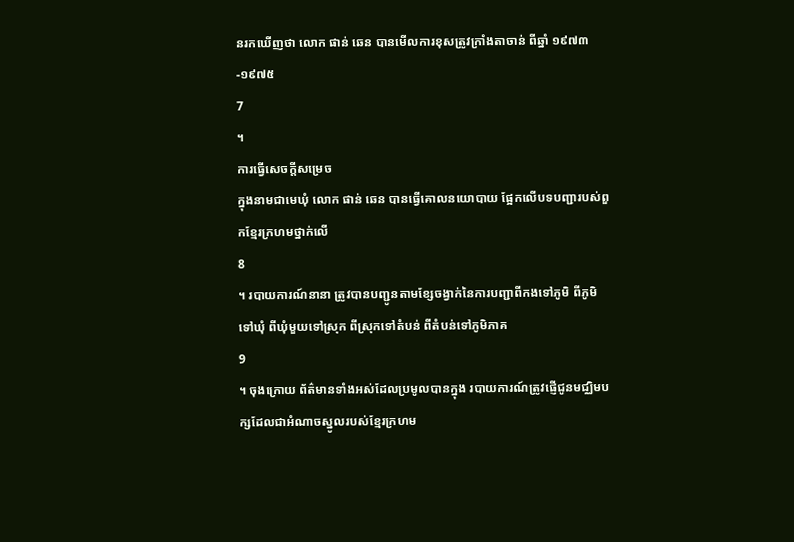នរកឃើញថា លោក ផាន់ ឆេន បានមើលការខុសត្រូវក្រាំងតាចាន់ ពីឆ្នាំ ១៩៧៣-១៩៧៥
7
។
ការធ្វើសេចក្តីសម្រេច
ក្នុងនាមជាមេឃុំ លោក ផាន់ ឆេន បានធ្វើគោលនយោបាយ ផ្អែកលើបទបញ្ជារបស់ពួកខ្មែរក្រហមថ្នាក់លើ
8
។ របាយការណ៍នានា ត្រូវបានបញ្ជូនតាមខ្សែចង្វាក់នៃការបញ្ជាពីកងទៅភូមិ ពីភូមិទៅឃុំ ពីឃុំមួយទៅស្រុក ពីស្រុកទៅតំបន់ ពីតំបន់ទៅភូមិភាគ
9
។ ចុងក្រោយ ព័ត៌មានទាំងអស់ដែលប្រមូលបានក្នុង របាយការណ៍ត្រូវផ្ញើជូនមជ្ឈិមបក្សដែលជាអំណាចស្នូលរបស់ខ្មែរក្រហម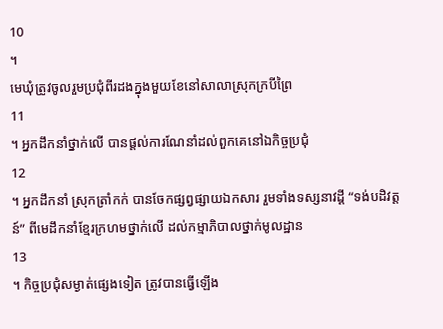10
។
មេឃុំត្រូវចូលរួមប្រជុំពីរដងក្នុងមួយខែនៅសាលាស្រុកក្របីព្រៃ
11
។ អ្នកដឹកនាំថ្នាក់លើ បានផ្តល់ការណែនាំដល់ពួកគេនៅឯកិច្ចប្រជុំ
12
។ អ្នកដឹកនាំ ស្រុកត្រាំកក់ បានចែកផ្សព្វផ្សាយឯកសារ រួមទាំងទស្សនាវដ្ដី “ទង់បដិវត្តន៍” ពីមេដឹកនាំខ្មែរក្រហមថ្នាក់លើ ដល់កម្មាភិបាលថ្នាក់មូលដ្ឋាន
13
។ កិច្ចប្រជុំសម្ងាត់ផ្សេងទៀត ត្រូវបានធ្វើឡើង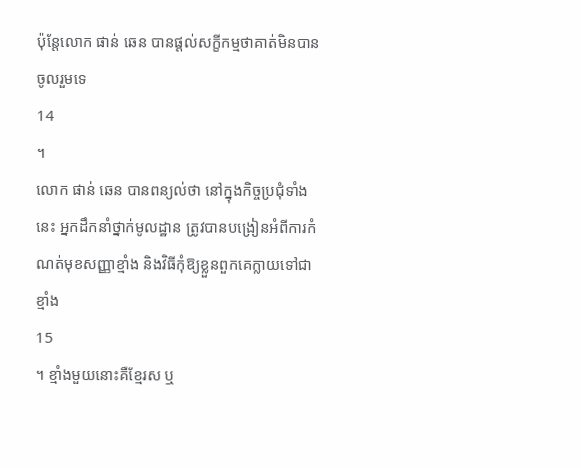ប៉ុន្តែលោក ផាន់ ឆេន បានផ្តល់សក្ខីកម្មថាគាត់មិនបានចូលរួមទេ
14
។
លោក ផាន់ ឆេន បានពន្យល់ថា នៅក្នុងកិច្ចប្រជុំទាំងនេះ អ្នកដឹកនាំថ្នាក់មូលដ្ឋាន ត្រូវបានបង្រៀនអំពីការកំណត់មុខសញ្ញាខ្មាំង និងវិធីកុំឱ្យខ្លួនពួកគេក្លាយទៅជាខ្មាំង
15
។ ខ្មាំងមួយនោះគឺខ្មែរស ឬ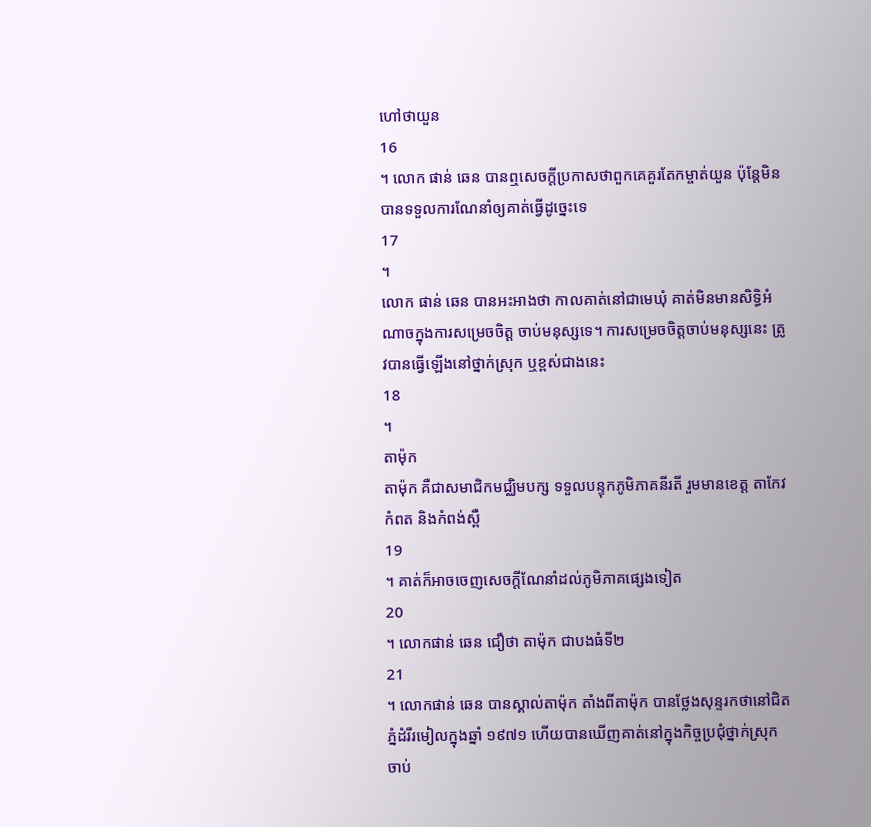ហៅថាយួន
16
។ លោក ផាន់ ឆេន បានឮសេចក្តីប្រកាសថាពួកគេគួរតែកម្ចាត់យួន ប៉ុន្តែមិនបានទទួលការណែនាំឲ្យគាត់ធ្វើដូច្នេះទេ
17
។
លោក ផាន់ ឆេន បានអះអាងថា កាលគាត់នៅជាមេឃុំ គាត់មិនមានសិទ្ធិអំណាចក្នុងការសម្រេចចិត្ត ចាប់មនុស្សទេ។ ការសម្រេចចិត្តចាប់មនុស្សនេះ ត្រូវបានធ្វើឡើងនៅថ្នាក់ស្រុក ឬខ្ពស់ជាងនេះ
18
។
តាម៉ុក
តាម៉ុក គឺជាសមាជិកមជ្ឈិមបក្ស ទទួលបន្ទុកភូមិភាគនីរតី រួមមានខេត្ត តាកែវ កំពត និងកំពង់ស្ពឺ
19
។ គាត់ក៏អាចចេញសេចក្តីណែនាំដល់ភូមិភាគផ្សេងទៀត
20
។ លោកផាន់ ឆេន ជឿថា តាម៉ុក ជាបងធំទី២
21
។ លោកផាន់ ឆេន បានស្គាល់តាម៉ុក តាំងពីតាម៉ុក បានថ្លែងសុន្ទរកថានៅជិតភ្នំដំរីរមៀលក្នុងឆ្នាំ ១៩៧១ ហើយបានឃើញគាត់នៅក្នុងកិច្ចប្រជុំថ្នាក់ស្រុក ចាប់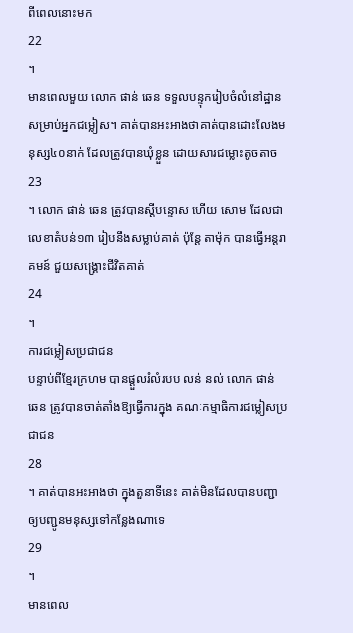ពីពេលនោះមក
22
។
មានពេលមួយ លោក ផាន់ ឆេន ទទួលបន្ទុករៀបចំលំនៅដ្ឋានសម្រាប់អ្នកជម្លៀស។ គាត់បានអះអាងថាគាត់បានដោះលែងមនុស្ស៤០នាក់ ដែលត្រូវបានឃុំខ្លួន ដោយសារជម្លោះតូចតាច
23
។ លោក ផាន់ ឆេន ត្រូវបានស្តីបន្ទោស ហើយ សោម ដែលជាលេខាតំបន់១៣ រៀបនឹងសម្លាប់គាត់ ប៉ុន្តែ តាម៉ុក បានធ្វើអន្តរាគមន៍ ជួយសង្គ្រោះជីវិតគាត់
24
។
ការជម្លៀសប្រជាជន
បន្ទាប់ពីខ្មែរក្រហម បានផ្តួលរំលំរបប លន់ នល់ លោក ផាន់ ឆេន ត្រូវបានចាត់តាំងឱ្យធ្វើការក្នុង គណៈកម្មាធិការជម្លៀសប្រជាជន
28
។ គាត់បានអះអាងថា ក្នុងតួនាទីនេះ គាត់មិនដែលបានបញ្ជាឲ្យបញ្ជូនមនុស្សទៅកន្លែងណាទេ
29
។
មានពេល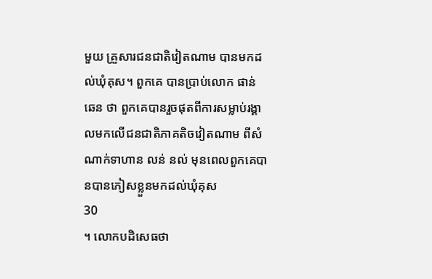មួយ គ្រួសារជនជាតិវៀតណាម បានមកដល់ឃុំគុស។ ពួកគេ បានប្រាប់លោក ផាន់ ឆេន ថា ពួកគេបានរួចផុតពីការសម្លាប់រង្គាលមកលើជនជាតិភាគតិចវៀតណាម ពីសំណាក់ទាហាន លន់ នល់ មុនពេលពួកគេបានបានភៀសខ្លួនមកដល់ឃុំគុស
30
។ លោកបដិសេធថា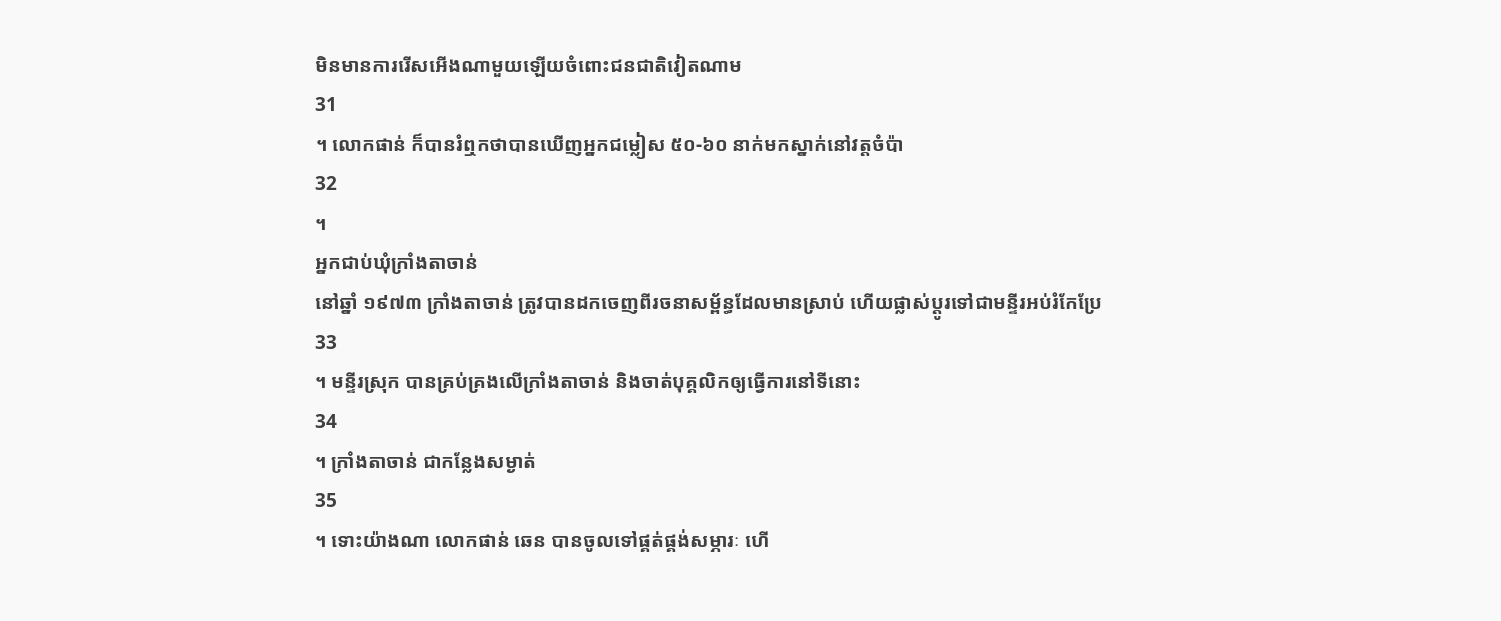មិនមានការរើសអើងណាមួយឡើយចំពោះជនជាតិវៀតណាម
31
។ លោកផាន់ ក៏បានរំឮកថាបានឃើញអ្នកជម្លៀស ៥០-៦០ នាក់មកស្នាក់នៅវត្តចំប៉ា
32
។
អ្នកជាប់ឃុំក្រាំងតាចាន់
នៅឆ្នាំ ១៩៧៣ ក្រាំងតាចាន់ ត្រូវបានដកចេញពីរចនាសម្ព័ន្ធដែលមានស្រាប់ ហើយផ្លាស់ប្តូរទៅជាមន្ទីរអប់រំកែប្រែ
33
។ មន្ទីរស្រុក បានគ្រប់គ្រងលើក្រាំងតាចាន់ និងចាត់បុគ្គលិកឲ្យធ្វើការនៅទីនោះ
34
។ ក្រាំងតាចាន់ ជាកន្លែងសម្ងាត់
35
។ ទោះយ៉ាងណា លោកផាន់ ឆេន បានចូលទៅផ្គត់ផ្គង់សម្ភារៈ ហើ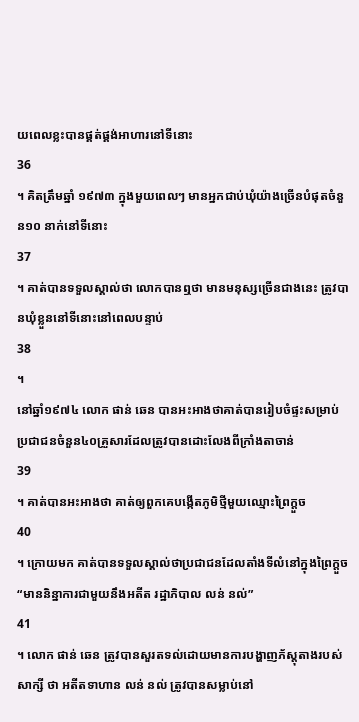យពេលខ្លះបានផ្គត់ផ្គង់អាហារនៅទីនោះ
36
។ គិតត្រឹមឆ្នាំ ១៩៧៣ ក្នុងមួយពេលៗ មានអ្នកជាប់ឃុំយ៉ាងច្រើនបំផុតចំនួន១០ នាក់នៅទីនោះ
37
។ គាត់បានទទួលស្គាល់ថា លោកបានឮថា មានមនុស្សច្រើនជាងនេះ ត្រូវបានឃុំខ្លួននៅទីនោះនៅពេលបន្ទាប់
38
។
នៅឆ្នាំ១៩៧៤ លោក ផាន់ ឆេន បានអះអាងថាគាត់បានរៀបចំផ្ទះសម្រាប់ប្រជាជនចំនួន៤០គ្រួសារដែលត្រូវបានដោះលែងពីក្រាំងតាចាន់
39
។ គាត់បានអះអាងថា គាត់ឲ្យពួកគេបង្កើតភូមិថ្មីមួយឈ្មោះព្រៃក្តួច
40
។ ក្រោយមក គាត់បានទទួលស្គាល់ថាប្រជាជនដែលតាំងទីលំនៅក្នុងព្រៃក្តួច “មាននិន្នាការជាមួយនឹងអតីត រដ្ឋាភិបាល លន់ នល់”
41
។ លោក ផាន់ ឆេន ត្រូវបានសួរតទល់ដោយមានការបង្ហាញភ័ស្តុតាងរបស់សាក្សី ថា អតីតទាហាន លន់ នល់ ត្រូវបានសម្លាប់នៅ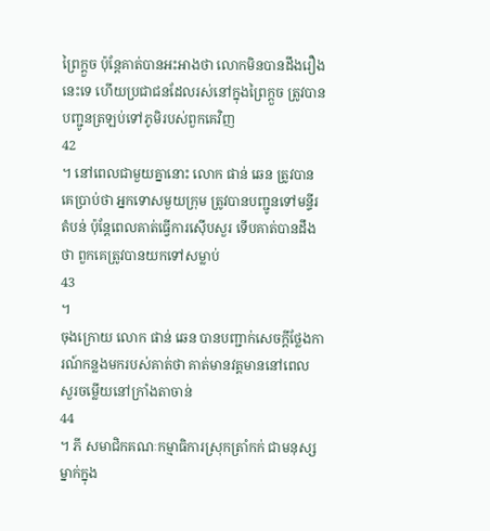ព្រៃក្តួច ប៉ុន្តែគាត់បានអះអាងថា លោកមិនបានដឹងរឿង នេះទេ ហើយប្រជាជនដែលរស់នៅក្នុងព្រៃក្តួច ត្រូវបានបញ្ជូនត្រឡប់ទៅភូមិរបស់ពួកគេវិញ
42
។ នៅពេលជាមួយគ្នានោះ លោក ផាន់ ឆេន ត្រូវបានគេប្រាប់ថា អ្នកទោសមួយក្រុម ត្រូវបានបញ្ជូនទៅមន្ទីរតំបន់ ប៉ុន្តែពេលគាត់ធ្វើការស៊ើបសួរ ទើបគាត់បានដឹងថា ពួកគេត្រូវបានយកទៅសម្លាប់
43
។
ចុងក្រោយ លោក ផាន់ ឆេន បានបញ្ជាក់សេចក្តីថ្លែងការណ៍កន្លងមករបស់គាត់ថា គាត់មានវត្តមាននៅពេល សួរចម្លើយនៅក្រាំងតាចាន់
44
។ ភី សមាជិកគណៈកម្មាធិការស្រុកត្រាំកក់ ជាមនុស្សម្នាក់ក្នុង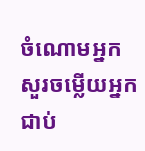ចំណោមអ្នក សួរចម្លើយអ្នកជាប់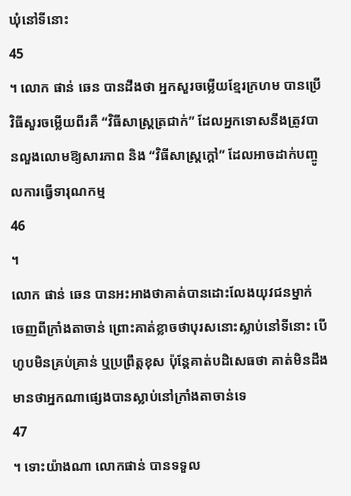ឃុំនៅទីនោះ
45
។ លោក ផាន់ ឆេន បានដឹងថា អ្នកសួរចម្លើយខ្មែរក្រហម បានប្រើវិធីសួរចម្លើយពីរគឺ “វិធីសាស្ត្រត្រជាក់” ដែលអ្នកទោសនឹងត្រូវបានលួងលោមឱ្យសារភាព និង “វិធីសាស្ត្រក្តៅ” ដែលអាចដាក់បញ្ចូលការធ្វើទារុណកម្ម
46
។
លោក ផាន់ ឆេន បានអះអាងថាគាត់បានដោះលែងយុវជនម្នាក់ ចេញពីក្រាំងតាចាន់ ព្រោះគាត់ខ្លាចថាបុរសនោះស្លាប់នៅទីនោះ បើហូបមិនគ្រប់គ្រាន់ ឬប្រព្រឹត្តខុស ប៉ុន្តែគាត់បដិសេធថា គាត់មិនដឹងមានថាអ្នកណាផ្សេងបានស្លាប់នៅក្រាំងតាចាន់ទេ
47
។ ទោះយ៉ាងណា លោកផាន់ បានទទួល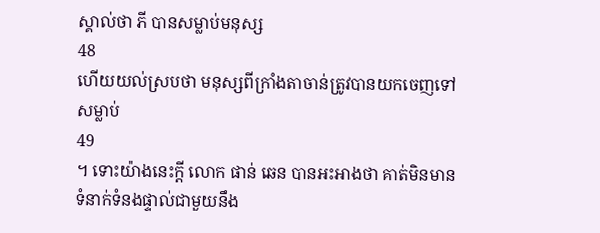ស្គាល់ថា ភី បានសម្លាប់មនុស្ស
48
ហើយយល់ស្របថា មនុស្សពីក្រាំងតាចាន់ត្រូវបានយកចេញទៅសម្លាប់
49
។ ទោះយ៉ាងនេះក្តី លោក ផាន់ ឆេន បានអះអាងថា គាត់មិនមានទំនាក់ទំនងផ្ទាល់ជាមួយនឹង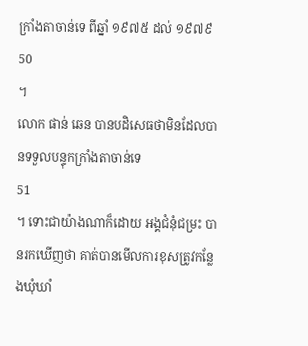ក្រាំងតាចាន់ទេ ពីឆ្នាំ ១៩៧៥ ដល់ ១៩៧៩
50
។
លោក ផាន់ ឆេន បានបដិសេធថាមិនដែលបានទទួលបន្ទុកក្រាំងតាចាន់ទេ
51
។ ទោះជាយ៉ាងណាក៏ដោយ អង្គជំនុំជម្រះ បានរកឃើញថា គាត់បានមើលការខុសត្រូវកន្លែងឃុំឃាំ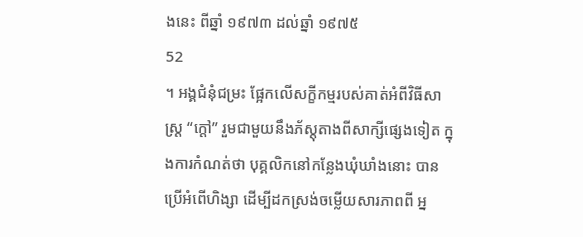ងនេះ ពីឆ្នាំ ១៩៧៣ ដល់ឆ្នាំ ១៩៧៥
52
។ អង្គជំនុំជម្រះ ផ្អែកលើសក្ខីកម្មរបស់គាត់អំពីវិធីសាស្ត្រ “ក្តៅ” រួមជាមួយនឹងភ័ស្តុតាងពីសាក្សីផ្សេងទៀត ក្នុងការកំណត់ថា បុគ្គលិកនៅកន្លែងឃុំឃាំងនោះ បានប្រើអំពើហិង្សា ដើម្បីដកស្រង់ចម្លើយសារភាពពី អ្ន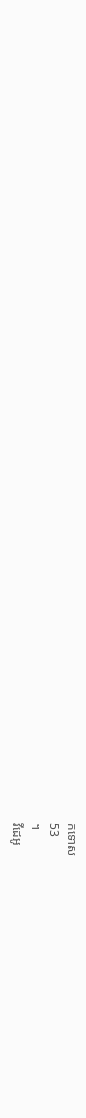កទោស
53
។
វីដេអូ